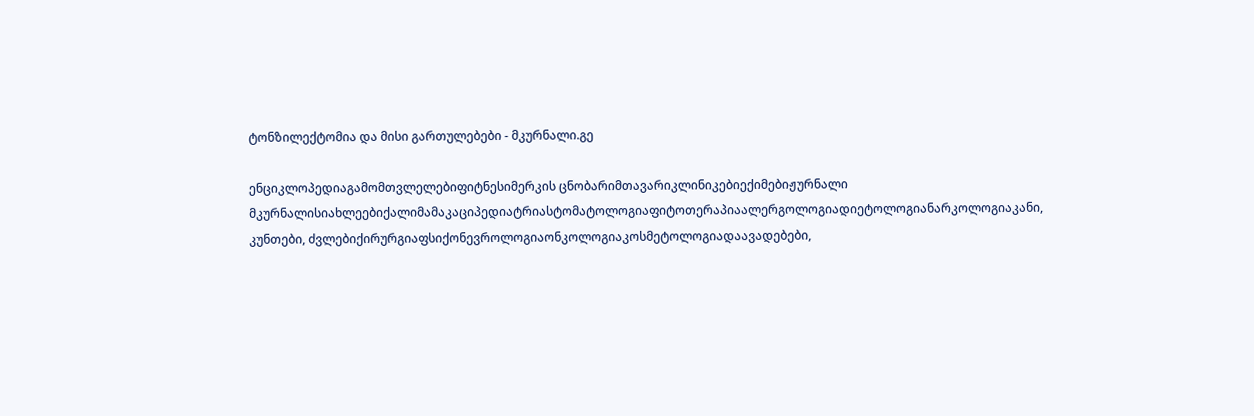ტონზილექტომია და მისი გართულებები - მკურნალი.გე

ენციკლოპედიაგამომთვლელებიფიტნესიმერკის ცნობარიმთავარიკლინიკებიექიმებიჟურნალი მკურნალისიახლეებიქალიმამაკაციპედიატრიასტომატოლოგიაფიტოთერაპიაალერგოლოგიადიეტოლოგიანარკოლოგიაკანი, კუნთები, ძვლებიქირურგიაფსიქონევროლოგიაონკოლოგიაკოსმეტოლოგიადაავადებები,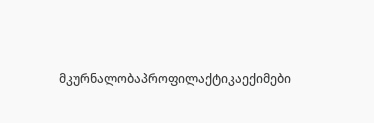მკურნალობაპროფილაქტიკაექიმები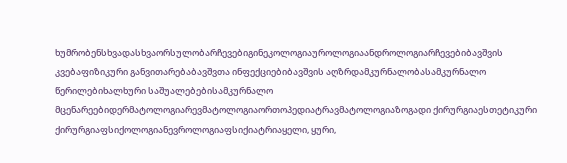ხუმრობენსხვადასხვაორსულობარჩევებიგინეკოლოგიაუროლოგიაანდროლოგიარჩევებიბავშვის კვებაფიზიკური განვითარებაბავშვთა ინფექციებიბავშვის აღზრდამკურნალობასამკურნალო წერილებიხალხური საშუალებებისამკურნალო მცენარეებიდერმატოლოგიარევმატოლოგიაორთოპედიატრავმატოლოგიაზოგადი ქირურგიაესთეტიკური ქირურგიაფსიქოლოგიანევროლოგიაფსიქიატრიაყელი, ყური,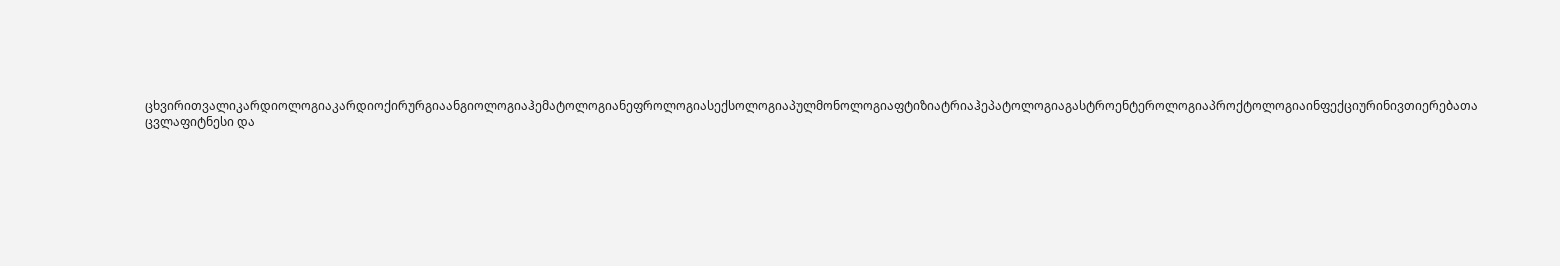ცხვირითვალიკარდიოლოგიაკარდიოქირურგიაანგიოლოგიაჰემატოლოგიანეფროლოგიასექსოლოგიაპულმონოლოგიაფტიზიატრიაჰეპატოლოგიაგასტროენტეროლოგიაპროქტოლოგიაინფექციურინივთიერებათა ცვლაფიტნესი და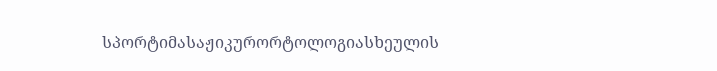სპორტიმასაჟიკურორტოლოგიასხეულის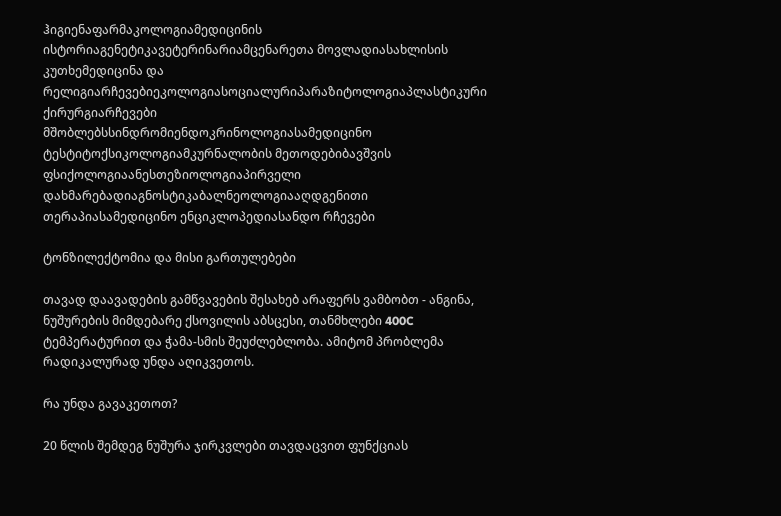ჰიგიენაფარმაკოლოგიამედიცინის ისტორიაგენეტიკავეტერინარიამცენარეთა მოვლადიასახლისის კუთხემედიცინა და რელიგიარჩევებიეკოლოგიასოციალურიპარაზიტოლოგიაპლასტიკური ქირურგიარჩევები მშობლებსსინდრომიენდოკრინოლოგიასამედიცინო ტესტიტოქსიკოლოგიამკურნალობის მეთოდებიბავშვის ფსიქოლოგიაანესთეზიოლოგიაპირველი დახმარებადიაგნოსტიკაბალნეოლოგიააღდგენითი თერაპიასამედიცინო ენციკლოპედიასანდო რჩევები

ტონზილექტომია და მისი გართულებები

თავად დაავადების გამწვავების შესახებ არაფერს ვამბობთ - ანგინა, ნუშურების მიმდებარე ქსოვილის აბსცესი, თანმხლები 400C ტემპერატურით და ჭამა-სმის შეუძლებლობა. ამიტომ პრობლემა რადიკალურად უნდა აღიკვეთოს.

რა უნდა გავაკეთოთ?

20 წლის შემდეგ ნუშურა ჯირკვლები თავდაცვით ფუნქციას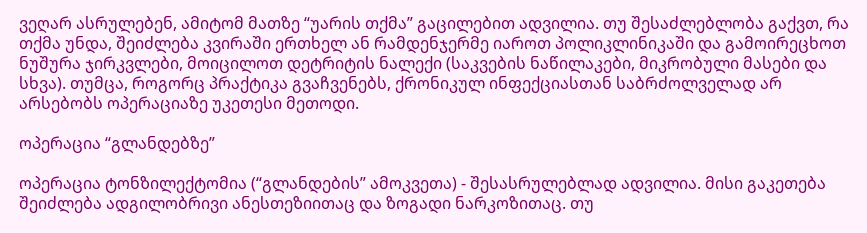ვეღარ ასრულებენ, ამიტომ მათზე “უარის თქმა” გაცილებით ადვილია. თუ შესაძლებლობა გაქვთ, რა თქმა უნდა, შეიძლება კვირაში ერთხელ ან რამდენჯერმე იაროთ პოლიკლინიკაში და გამოირეცხოთ ნუშურა ჯირკვლები, მოიცილოთ დეტრიტის ნალექი (საკვების ნაწილაკები, მიკრობული მასები და სხვა). თუმცა, როგორც პრაქტიკა გვაჩვენებს, ქრონიკულ ინფექციასთან საბრძოლველად არ არსებობს ოპერაციაზე უკეთესი მეთოდი.

ოპერაცია “გლანდებზე”

ოპერაცია ტონზილექტომია (“გლანდების” ამოკვეთა) - შესასრულებლად ადვილია. მისი გაკეთება შეიძლება ადგილობრივი ანესთეზიითაც და ზოგადი ნარკოზითაც. თუ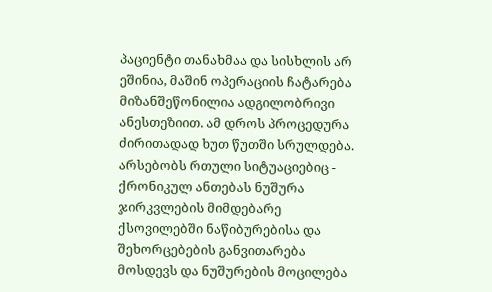პაციენტი თანახმაა და სისხლის არ ეშინია, მაშინ ოპერაციის ჩატარება მიზანშეწონილია ადგილობრივი ანესთეზიით. ამ დროს პროცედურა ძირითადად ხუთ წუთში სრულდება. არსებობს რთული სიტუაციებიც - ქრონიკულ ანთებას ნუშურა ჯირკვლების მიმდებარე ქსოვილებში ნაწიბურებისა და შეხორცებების განვითარება მოსდევს და ნუშურების მოცილება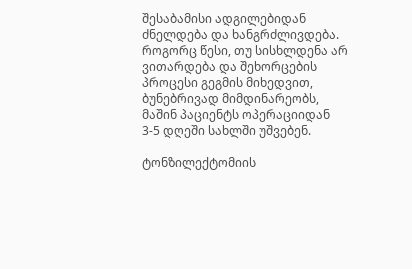შესაბამისი ადგილებიდან ძნელდება და ხანგრძლივდება. როგორც წესი, თუ სისხლდენა არ ვითარდება და შეხორცების პროცესი გეგმის მიხედვით, ბუნებრივად მიმდინარეობს, მაშინ პაციენტს ოპერაციიდან 3-5 დღეში სახლში უშვებენ.

ტონზილექტომიის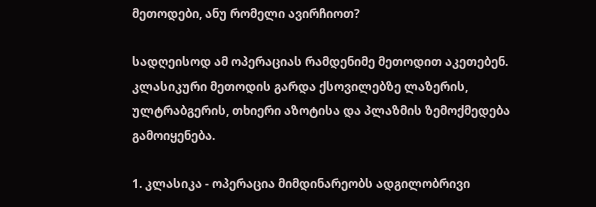მეთოდები, ანუ რომელი ავირჩიოთ?

სადღეისოდ ამ ოპერაციას რამდენიმე მეთოდით აკეთებენ. კლასიკური მეთოდის გარდა ქსოვილებზე ლაზერის, ულტრაბგერის, თხიერი აზოტისა და პლაზმის ზემოქმედება გამოიყენება.

1. კლასიკა - ოპერაცია მიმდინარეობს ადგილობრივი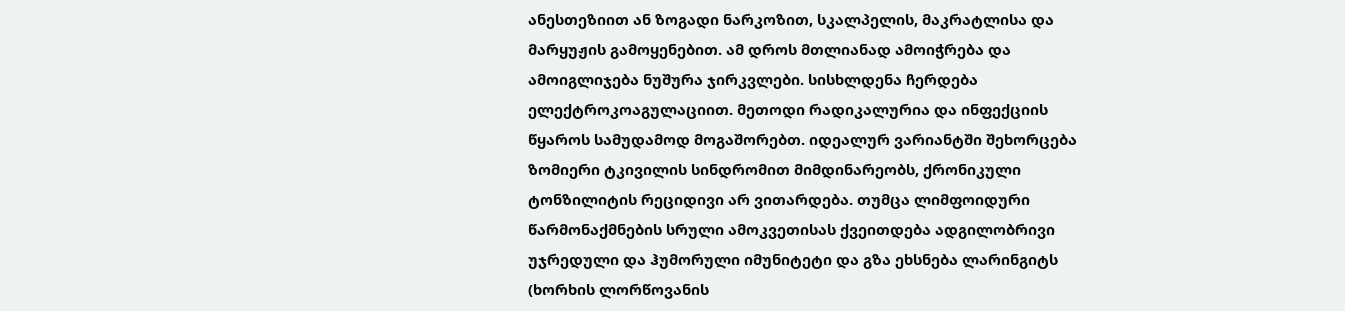ანესთეზიით ან ზოგადი ნარკოზით, სკალპელის, მაკრატლისა და მარყუჟის გამოყენებით. ამ დროს მთლიანად ამოიჭრება და ამოიგლიჯება ნუშურა ჯირკვლები. სისხლდენა ჩერდება ელექტროკოაგულაციით. მეთოდი რადიკალურია და ინფექციის წყაროს სამუდამოდ მოგაშორებთ. იდეალურ ვარიანტში შეხორცება ზომიერი ტკივილის სინდრომით მიმდინარეობს, ქრონიკული ტონზილიტის რეციდივი არ ვითარდება. თუმცა ლიმფოიდური წარმონაქმნების სრული ამოკვეთისას ქვეითდება ადგილობრივი უჯრედული და ჰუმორული იმუნიტეტი და გზა ეხსნება ლარინგიტს (ხორხის ლორწოვანის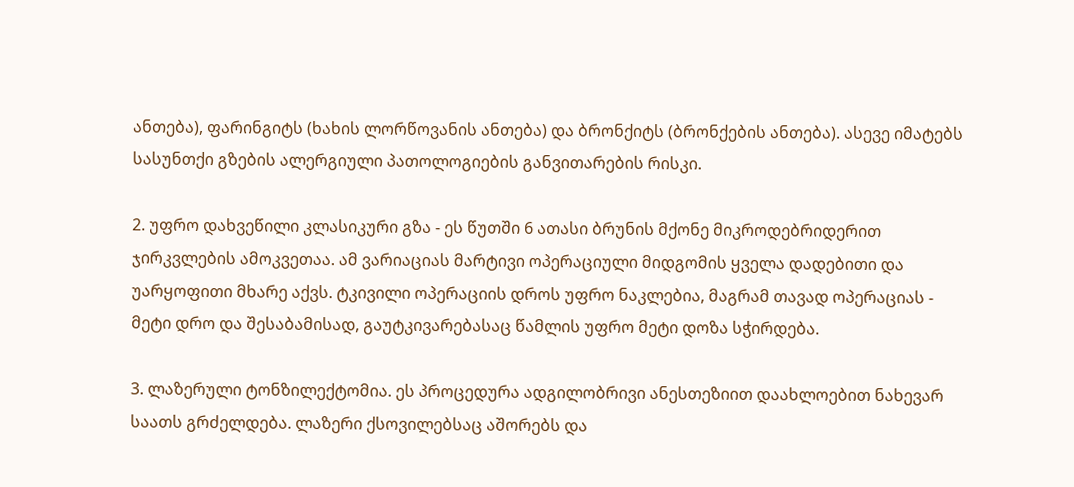ანთება), ფარინგიტს (ხახის ლორწოვანის ანთება) და ბრონქიტს (ბრონქების ანთება). ასევე იმატებს სასუნთქი გზების ალერგიული პათოლოგიების განვითარების რისკი.

2. უფრო დახვეწილი კლასიკური გზა - ეს წუთში 6 ათასი ბრუნის მქონე მიკროდებრიდერით ჯირკვლების ამოკვეთაა. ამ ვარიაციას მარტივი ოპერაციული მიდგომის ყველა დადებითი და უარყოფითი მხარე აქვს. ტკივილი ოპერაციის დროს უფრო ნაკლებია, მაგრამ თავად ოპერაციას - მეტი დრო და შესაბამისად, გაუტკივარებასაც წამლის უფრო მეტი დოზა სჭირდება.

3. ლაზერული ტონზილექტომია. ეს პროცედურა ადგილობრივი ანესთეზიით დაახლოებით ნახევარ საათს გრძელდება. ლაზერი ქსოვილებსაც აშორებს და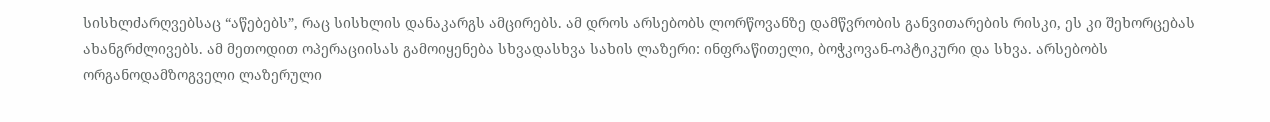სისხლძარღვებსაც “აწებებს”, რაც სისხლის დანაკარგს ამცირებს. ამ დროს არსებობს ლორწოვანზე დამწვრობის განვითარების რისკი, ეს კი შეხორცებას ახანგრძლივებს. ამ მეთოდით ოპერაციისას გამოიყენება სხვადასხვა სახის ლაზერი: ინფრაწითელი, ბოჭკოვან-ოპტიკური და სხვა. არსებობს ორგანოდამზოგველი ლაზერული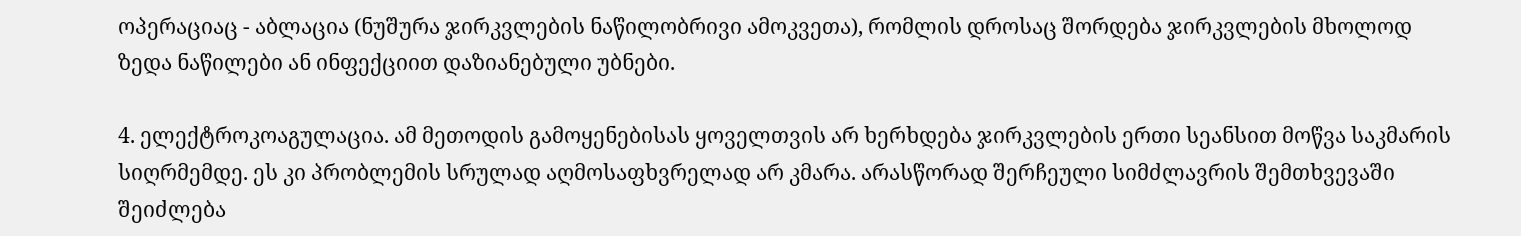ოპერაციაც - აბლაცია (ნუშურა ჯირკვლების ნაწილობრივი ამოკვეთა), რომლის დროსაც შორდება ჯირკვლების მხოლოდ ზედა ნაწილები ან ინფექციით დაზიანებული უბნები.

4. ელექტროკოაგულაცია. ამ მეთოდის გამოყენებისას ყოველთვის არ ხერხდება ჯირკვლების ერთი სეანსით მოწვა საკმარის სიღრმემდე. ეს კი პრობლემის სრულად აღმოსაფხვრელად არ კმარა. არასწორად შერჩეული სიმძლავრის შემთხვევაში შეიძლება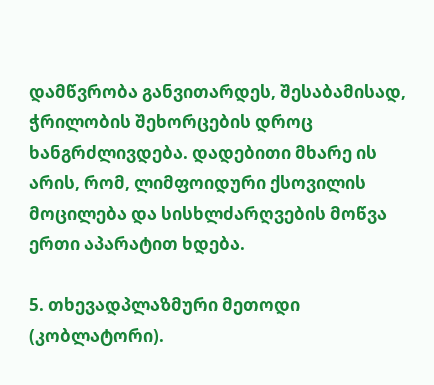დამწვრობა განვითარდეს, შესაბამისად, ჭრილობის შეხორცების დროც ხანგრძლივდება. დადებითი მხარე ის არის, რომ, ლიმფოიდური ქსოვილის მოცილება და სისხლძარღვების მოწვა ერთი აპარატით ხდება.

5. თხევადპლაზმური მეთოდი (კობლატორი).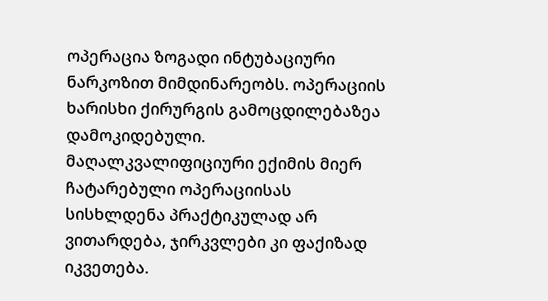ოპერაცია ზოგადი ინტუბაციური ნარკოზით მიმდინარეობს. ოპერაციის ხარისხი ქირურგის გამოცდილებაზეა დამოკიდებული. მაღალკვალიფიციური ექიმის მიერ ჩატარებული ოპერაციისას სისხლდენა პრაქტიკულად არ ვითარდება, ჯირკვლები კი ფაქიზად იკვეთება.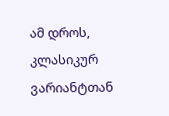ამ დროს, კლასიკურ ვარიანტთან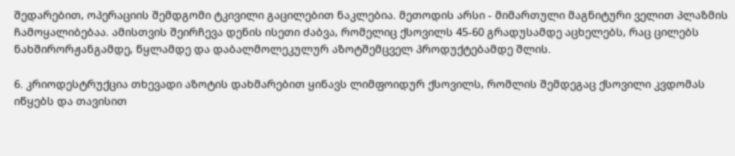შედარებით, ოპერაციის შემდგომი ტკივილი გაცილებით ნაკლებია. მეთოდის არსი - მიმართული მაგნიტური ველით პლაზმის ჩამოყალიბებაა. ამისთვის შეირჩევა დენის ისეთი ძაბვა, რომელიც ქსოვილს 45-60 გრადუსამდე აცხელებს, რაც ცილებს ნახშირორჟანგამდე, წყლამდე და დაბალმოლეკულურ აზოტშემცველ პროდუქტებამდე შლის.

6. კრიოდესტრუქცია თხევადი აზოტის დახმარებით ყინავს ლიმფოიდურ ქსოვილს, რომლის შემდეგაც ქსოვილი კვდომას იწყებს და თავისით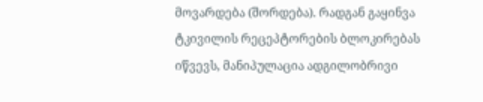მოვარდება (შორდება). რადგან გაყინვა ტკივილის რეცეპტორების ბლოკირებას იწვევს, მანიპულაცია ადგილობრივი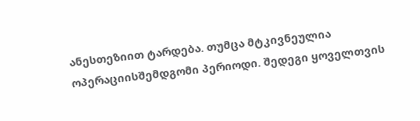ანესთეზიით ტარდება. თუმცა მტკივნეულია ოპერაციისშემდგომი პერიოდი. შედეგი ყოველთვის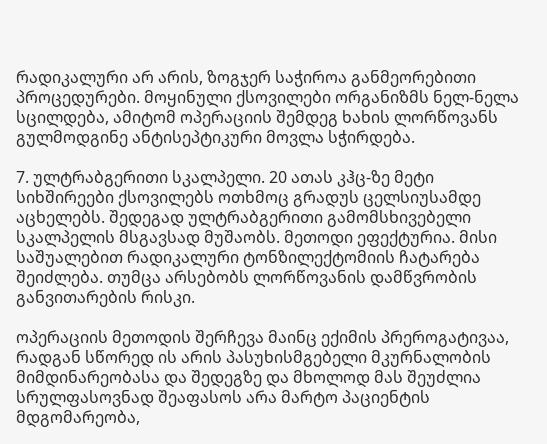რადიკალური არ არის, ზოგჯერ საჭიროა განმეორებითი პროცედურები. მოყინული ქსოვილები ორგანიზმს ნელ-ნელა სცილდება, ამიტომ ოპერაციის შემდეგ ხახის ლორწოვანს გულმოდგინე ანტისეპტიკური მოვლა სჭირდება.

7. ულტრაბგერითი სკალპელი. 20 ათას კჰც-ზე მეტი სიხშირეები ქსოვილებს ოთხმოც გრადუს ცელსიუსამდე აცხელებს. შედეგად ულტრაბგერითი გამომსხივებელი სკალპელის მსგავსად მუშაობს. მეთოდი ეფექტურია. მისი საშუალებით რადიკალური ტონზილექტომიის ჩატარება შეიძლება. თუმცა არსებობს ლორწოვანის დამწვრობის განვითარების რისკი.

ოპერაციის მეთოდის შერჩევა მაინც ექიმის პრეროგატივაა, რადგან სწორედ ის არის პასუხისმგებელი მკურნალობის მიმდინარეობასა და შედეგზე და მხოლოდ მას შეუძლია სრულფასოვნად შეაფასოს არა მარტო პაციენტის მდგომარეობა,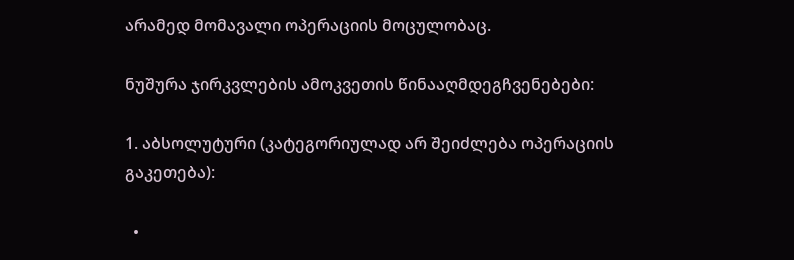არამედ მომავალი ოპერაციის მოცულობაც.

ნუშურა ჯირკვლების ამოკვეთის წინააღმდეგჩვენებები:

1. აბსოლუტური (კატეგორიულად არ შეიძლება ოპერაციის გაკეთება):

  •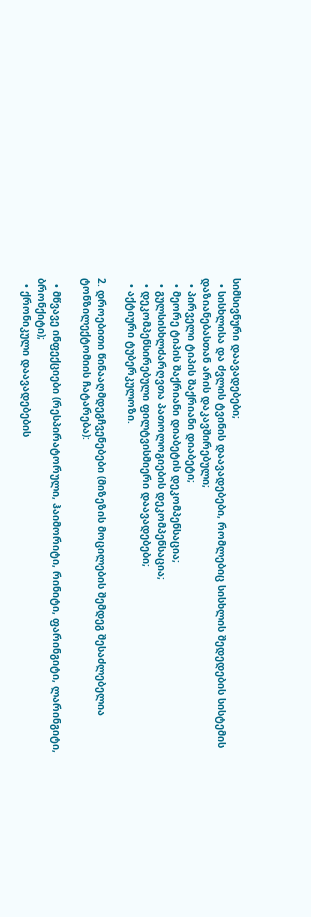სიმსივნური დაავადებები;
  • სისხლისა და ძვლის ტვინის დაავადებები, რომლებიც სისხლის შედედების სისტემის დაზიანებასთან არის დაკავშირებული;
  • პირველი ტიპის შაქრიანი დიაბეტი;
  • მეორე ტიპის შაქრიანი დიაბეტის დეკომპენსაცია;
  • გულსისხლძარღვთა პათოლოგიების დეკომპენსაცია;
  • დეკომპენსირებული ფილტვისმიერი დაავადებები;
  • აქტიური ტუბერკულოზი.

2. დროებითი წინააღმდეგჩვენებები (მიზეზის მოცილების შემდეგ შესაძლებელია ტონზილექტომიის ჩატარება):

  • მწვავე ინფექციები (რესპირატორული, ჰაიმორიტი, რინიტი, ფარინგიტი, ლარინგიტი, ბრონქიტი);
  • ქრონიკული დაავადებების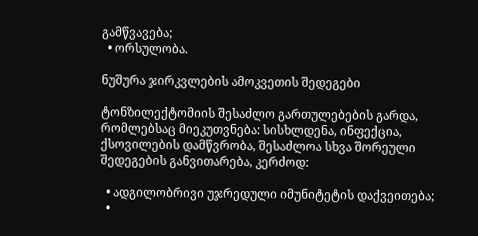გამწვავება;
  • ორსულობა.

ნუშურა ჯირკვლების ამოკვეთის შედეგები

ტონზილექტომიის შესაძლო გართულებების გარდა, რომლებსაც მიეკუთვნება: სისხლდენა, ინფექცია, ქსოვილების დამწვრობა, შესაძლოა სხვა შორეული შედეგების განვითარება, კერძოდ:

  • ადგილობრივი უჯრედული იმუნიტეტის დაქვეითება;
  •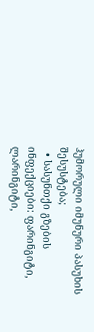ჰუმორული იმუნური პასუხის შესუსტება;
  • სასუნთქი გზების ინფექციები: ფარინგიტი, ლარინგიტი,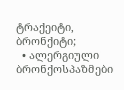ტრაქეიტი, ბრონქიტი;
  • ალერგიული ბრონქოსპაზმები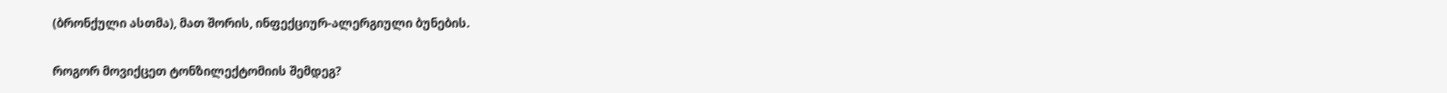(ბრონქული ასთმა), მათ შორის, ინფექციურ-ალერგიული ბუნების.

როგორ მოვიქცეთ ტონზილექტომიის შემდეგ?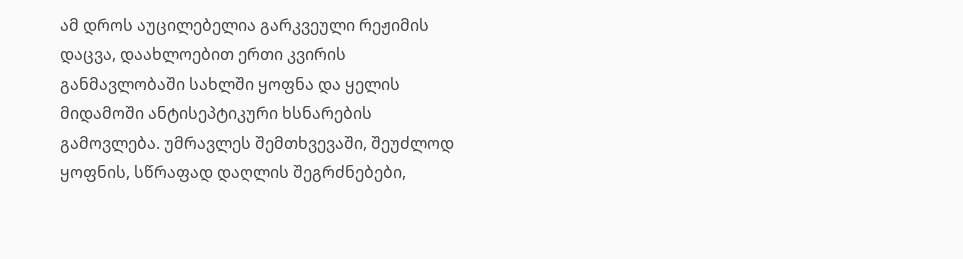ამ დროს აუცილებელია გარკვეული რეჟიმის დაცვა, დაახლოებით ერთი კვირის განმავლობაში სახლში ყოფნა და ყელის მიდამოში ანტისეპტიკური ხსნარების გამოვლება. უმრავლეს შემთხვევაში, შეუძლოდ ყოფნის, სწრაფად დაღლის შეგრძნებები,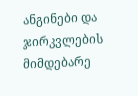ანგინები და ჯირკვლების მიმდებარე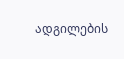ადგილების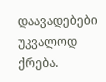დაავადებები უკვალოდ ქრება.